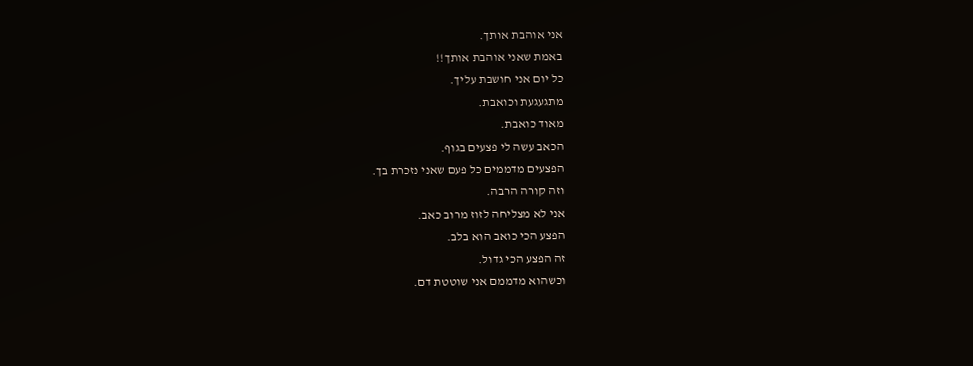אני אוהבת אותך.
באמת שאני אוהבת אותך!!
כל יום אני חושבת עליך.
מתגעגעת וכואבת.
מאוד כואבת.
הכאב עשה לי פצעים בגוף.
הפצעים מדממים כל פעם שאני נזכרת בך.
וזה קורה הרבה.
אני לא מצליחה לזוז מרוב כאב.
הפצע הכי כואב הוא בלב.
זה הפצע הכי גדול.
וכשהוא מדממם אני שוטטת דם.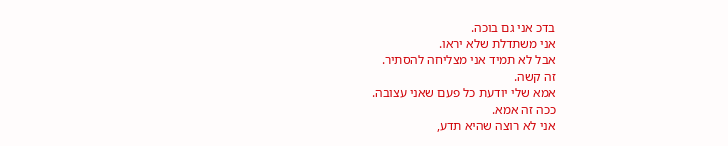בדכ אני גם בוכה.
אני משתדלת שלא יראו.
אבל לא תמיד אני מצליחה להסתיר.
זה קשה.
אמא שלי יודעת כל פעם שאני עצובה.
ככה זה אמא.
אני לא רוצה שהיא תדע,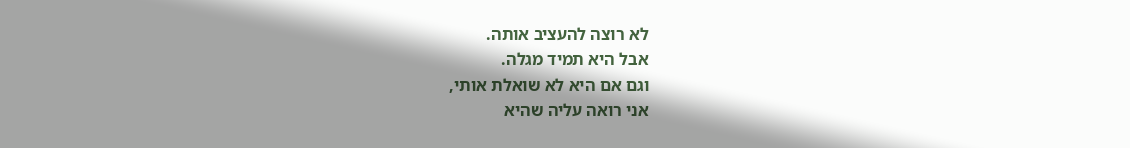לא רוצה להעציב אותה.
אבל היא תמיד מגלה.
וגם אם היא לא שואלת אותי,
אני רואה עליה שהיא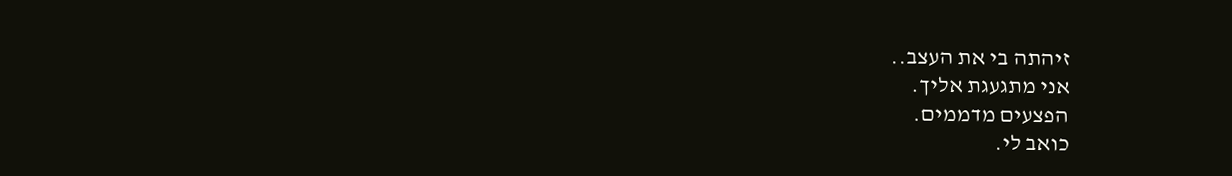זיהתה בי את העצב..
אני מתגעגת אליך.
הפצעים מדממים.
כואב לי.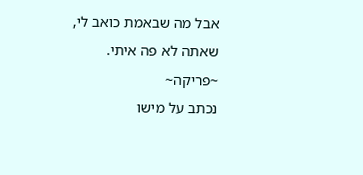אבל מה שבאמת כואב לי,
שאתה לא פה איתי.
~פריקה~
נכתב על מישו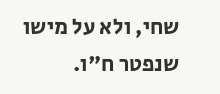שחי, ולא על מישו שנפטר ח"ו.